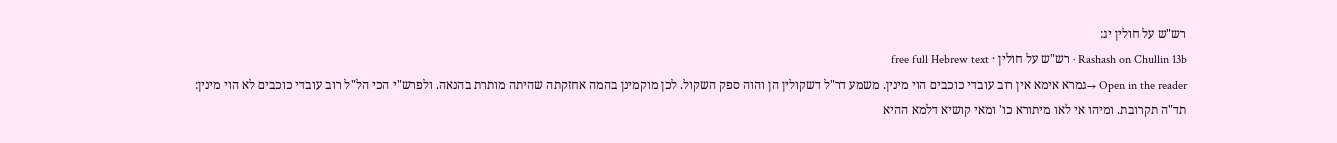רש"ש על חולין יג:
Rashash on Chullin 13b · רש"ש על חולין · free full Hebrew text
Open in the reader →גמרא אימא אין רוב עובדי כוכבים הוי מינין. משמע דר"ל דשקולין הן והוה ספק השקול. לכן מוקמינן בהמה אחזקתה שהיתה מותרת בהנאה. ולפרש"י הכי הל"ל רוב עובדי כוכבים לא הוי מינין:
תד"ה תקרובת. ומיהו אי לאו מיתורא כו' ומאי קושיא דלמא ההיא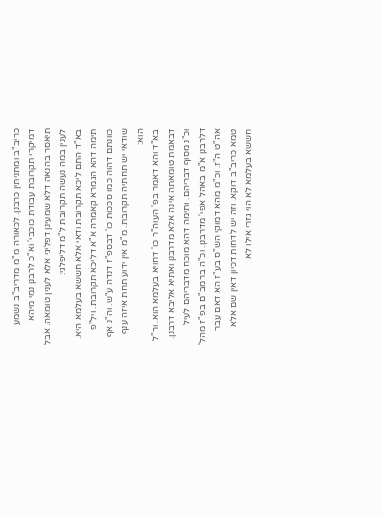כריב"ב ומתניתין כרבנן. לכאורה מ"מ מדריב"ב נשמע דמיקרי תקרובת עבודת כוכבי' וא"כ לרבנן נמי מיהא תיאסר בהנאה דלא שמעינן דפליגי אלא לענין טומאה. אבל לענין במה נעשה תקרובת ל"מ דליפלגי:
בא"ד התם ליכא תקרובת ודאי אלא חששא בעלמא היא. תימה דהא הגמרא קאמרה א"א דליכא תקרובת. ויל"פ כוונתם דהוה כמו סככות כו' דבספ"ז דנדה ע"ש. וה"נ אף שודאי יש תחתיה תקרובת. מ"מ אין ידוע תחת איזה ענף הוא:
בא"ד והא דאמר בפ' העוה"ר כו' דחויא בעלמא הוא. ור"ל דבאמת טומאתה אינה אלא מדרבנן ואתיא אליבא דרבנן. וכ"נ מסוף דבריהם. ותימה דהא מוכח מדבריהם לעיל דלרבנן א"מ באהל אפי' מדרבנן. וכ"ה ברמב"ם בפ"ז מהל' אה"ט ה"ז. וכ"מ מהא דמוקי הש"ס בע"ז הא דאם עבר טמא כריב"ב דוקא. וזה יש לדחות דכיון דאין שם אלא חששא בעלמא לא הוי גזרי אילו לא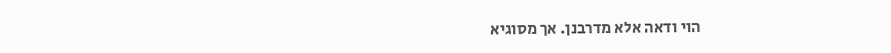הוי ודאה אלא מדרבנן. אך מסוגיא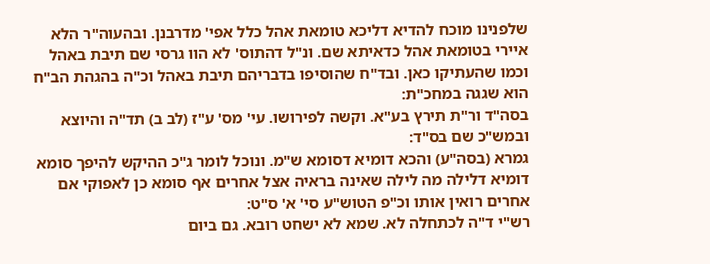שלפנינו מוכח להדיא דליכא טומאת אהל כלל אפי' מדרבנן. ובהעוה"ר הלא איירי בטומאת אהל כדאיתא שם. ונ"ל דהתוס' לא הוו גרסי שם תיבת באהל וכמו שהעתיקו כאן. ובד"ח שהוסיפו בדבריהם תיבת באהל וכ"ה בהגהת הב"ח הוא שגגה במחכ"ת:
בסה"ד ור"ת תירץ בע"א. וקשה לפירושו. עי' מס' ע"ז (לב ב) תד"ה והיוצא ובמש"כ שם בס"ד:
גמרא (בסה"ע) והכא דומיא דסומא ש"מ. ונוכל לומר ג"כ ההיקש להיפך סומא דומיא דלילה מה לילה שאינה בראיה אצל אחרים אף סומא כן לאפוקי אם אחרים רואין אותו וכ"פ הטוש"ע סי' א' ס"ט:
רש"י ד"ה לכתחלה לא. שמא לא ישחט רובא. גם ביום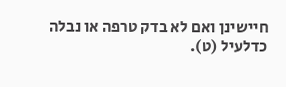חיישינן ואם לא בדק טרפה או נבלה כדלעיל (ט).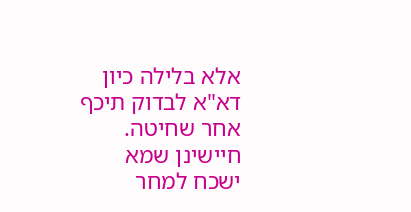אלא בלילה כיון דא"א לבדוק תיכף אחר שחיטה. חיישינן שמא ישכח למחר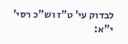לבדוק עי' ט"ז וש"כ רסי' י"א: